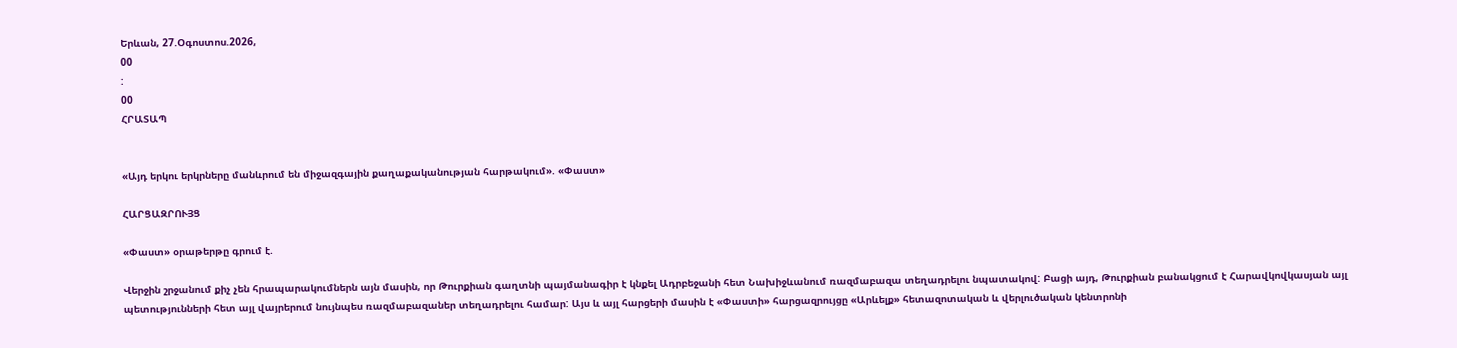Երևան, 27.Օգոստոս.2026,
00
:
00
ՀՐԱՏԱՊ


«Այդ երկու երկրները մանևրում են միջազգային քաղաքականության հարթակում». «Փաստ»

ՀԱՐՑԱԶՐՈՒՅՑ

«Փաստ» օրաթերթը գրում է.

Վերջին շրջանում քիչ չեն հրապարակումներն այն մասին, որ Թուրքիան գաղտնի պայմանագիր է կնքել Ադրբեջանի հետ Նախիջևանում ռազմաբազա տեղադրելու նպատակով: Բացի այդ, Թուրքիան բանակցում է Հարավկովկասյան այլ պետությունների հետ այլ վայրերում նույնպես ռազմաբազաներ տեղադրելու համար: Այս և այլ հարցերի մասին է «Փաստի» հարցազրույցը «Արևելք» հետազոտական և վերլուծական կենտրոնի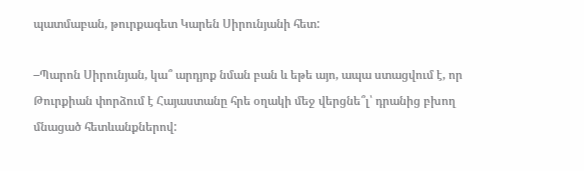պատմաբան, թուրքագետ Կարեն Սիրունյանի հետ:

–Պարոն Սիրունյան, կա՞ արդյոք նման բան և եթե այո, ապա ստացվում է, որ Թուրքիան փորձում է Հայաստանը հրե օղակի մեջ վերցնե՞լ՝ դրանից բխող մնացած հետևանքներով: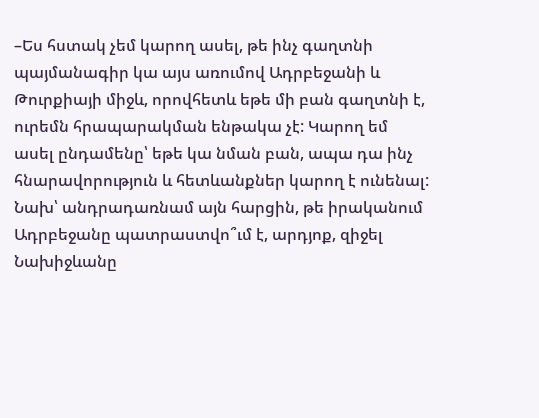–Ես հստակ չեմ կարող ասել, թե ինչ գաղտնի պայմանագիր կա այս առումով Ադրբեջանի և Թուրքիայի միջև, որովհետև եթե մի բան գաղտնի է, ուրեմն հրապարակման ենթակա չէ: Կարող եմ ասել ընդամենը՝ եթե կա նման բան, ապա դա ինչ հնարավորություն և հետևանքներ կարող է ունենալ: Նախ՝ անդրադառնամ այն հարցին, թե իրականում Ադրբեջանը պատրաստվո՞ւմ է, արդյոք, զիջել Նախիջևանը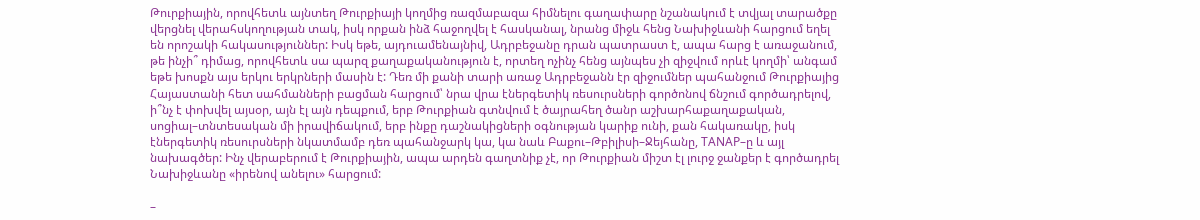Թուրքիային, որովհետև այնտեղ Թուրքիայի կողմից ռազմաբազա հիմնելու գաղափարը նշանակում է տվյալ տարածքը վերցնել վերահսկողության տակ, իսկ որքան ինձ հաջողվել է հասկանալ, նրանց միջև հենց Նախիջևանի հարցում եղել են որոշակի հակասություններ: Իսկ եթե, այդուամենայնիվ, Ադրբեջանը դրան պատրաստ է, ապա հարց է առաջանում, թե ինչի՞ դիմաց, որովհետև սա պարզ քաղաքականություն է, որտեղ ոչինչ հենց այնպես չի զիջվում որևէ կողմի՝ անգամ եթե խոսքն այս երկու երկրների մասին է: Դեռ մի քանի տարի առաջ Ադրբեջանն էր զիջումներ պահանջում Թուրքիայից Հայաստանի հետ սահմանների բացման հարցում՝ նրա վրա էներգետիկ ռեսուրսների գործոնով ճնշում գործադրելով, ի՞նչ է փոխվել այսօր, այն էլ այն դեպքում, երբ Թուրքիան գտնվում է ծայրահեղ ծանր աշխարհաքաղաքական, սոցիալ–տնտեսական մի իրավիճակում, երբ ինքը դաշնակիցների օգնության կարիք ունի, քան հակառակը, իսկ էներգետիկ ռեսուրսների նկատմամբ դեռ պահանջարկ կա, կա նաև Բաքու–Թբիլիսի–Ջեյհանը, TANAP–ը և այլ նախագծեր: Ինչ վերաբերում է Թուրքիային, ապա արդեն գաղտնիք չէ, որ Թուրքիան միշտ էլ լուրջ ջանքեր է գործադրել Նախիջևանը «իրենով անելու» հարցում:

–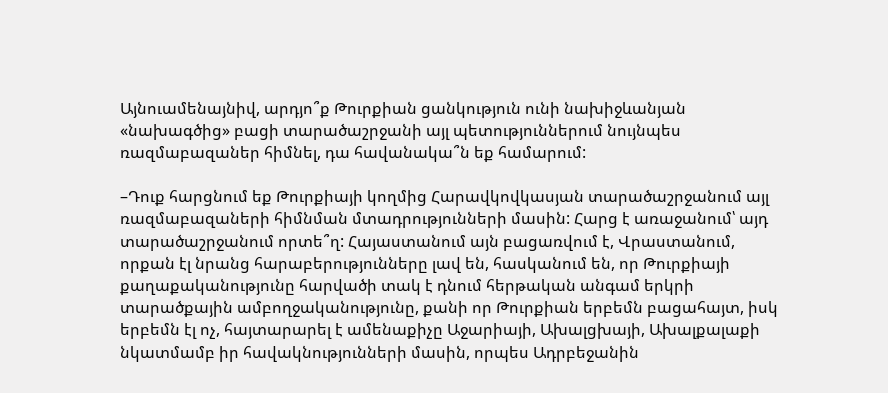Այնուամենայնիվ, արդյո՞ք Թուրքիան ցանկություն ունի նախիջևանյան «նախագծից» բացի տարածաշրջանի այլ պետություններում նույնպես ռազմաբազաներ հիմնել, դա հավանակա՞ն եք համարում:

–Դուք հարցնում եք Թուրքիայի կողմից Հարավկովկասյան տարածաշրջանում այլ ռազմաբազաների հիմնման մտադրությունների մասին: Հարց է առաջանում՝ այդ տարածաշրջանում որտե՞ղ: Հայաստանում այն բացառվում է, Վրաստանում, որքան էլ նրանց հարաբերությունները լավ են, հասկանում են, որ Թուրքիայի քաղաքականությունը հարվածի տակ է դնում հերթական անգամ երկրի տարածքային ամբողջականությունը, քանի որ Թուրքիան երբեմն բացահայտ, իսկ երբեմն էլ ոչ, հայտարարել է ամենաքիչը Աջարիայի, Ախալցխայի, Ախալքալաքի նկատմամբ իր հավակնությունների մասին, որպես Ադրբեջանին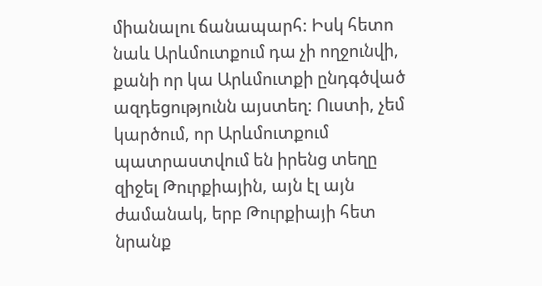միանալու ճանապարհ: Իսկ հետո նաև Արևմուտքում դա չի ողջունվի, քանի որ կա Արևմուտքի ընդգծված ազդեցությունն այստեղ: Ուստի, չեմ կարծում, որ Արևմուտքում պատրաստվում են իրենց տեղը զիջել Թուրքիային, այն էլ այն ժամանակ, երբ Թուրքիայի հետ նրանք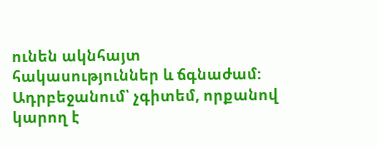ունեն ակնհայտ հակասություններ և ճգնաժամ: Ադրբեջանում՝ չգիտեմ, որքանով կարող է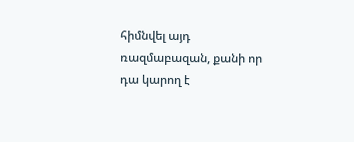հիմնվել այդ ռազմաբազան, քանի որ դա կարող է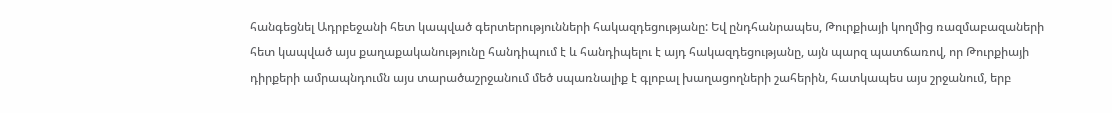հանգեցնել Ադրբեջանի հետ կապված գերտերությունների հակազդեցությանը: Եվ ընդհանրապես, Թուրքիայի կողմից ռազմաբազաների հետ կապված այս քաղաքականությունը հանդիպում է և հանդիպելու է այդ հակազդեցությանը, այն պարզ պատճառով, որ Թուրքիայի դիրքերի ամրապնդումն այս տարածաշրջանում մեծ սպառնալիք է գլոբալ խաղացողների շահերին, հատկապես այս շրջանում, երբ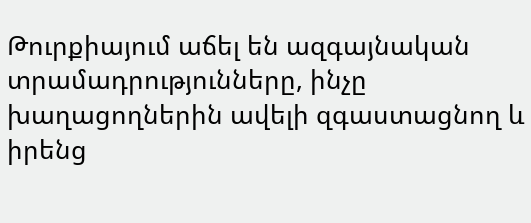Թուրքիայում աճել են ազգայնական տրամադրությունները, ինչը խաղացողներին ավելի զգաստացնող և իրենց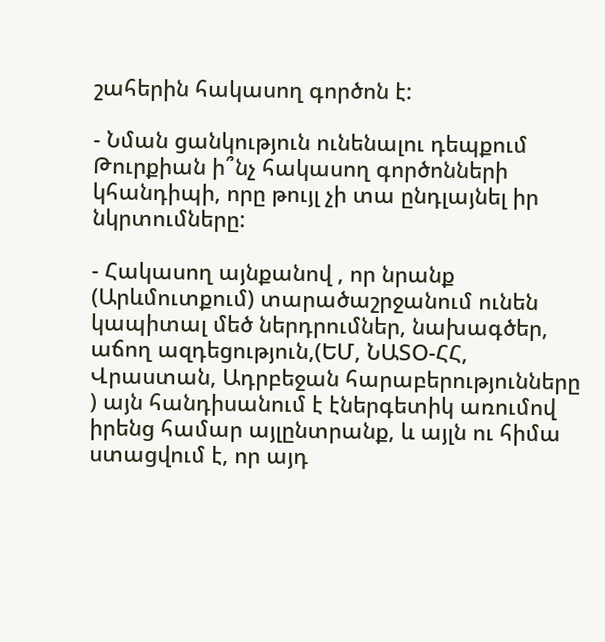շահերին հակասող գործոն է:

- Նման ցանկություն ունենալու դեպքում Թուրքիան ի՞նչ հակասող գործոնների կհանդիպի, որը թույլ չի տա ընդլայնել իր նկրտումները:

- Հակասող այնքանով , որ նրանք (Արևմուտքում) տարածաշրջանում ունեն կապիտալ մեծ ներդրումներ, նախագծեր, աճող ազդեցություն,(ԵՄ, ՆԱՏՕ-ՀՀ, Վրաստան, Ադրբեջան հարաբերությունները ) այն հանդիսանում է էներգետիկ առումով իրենց համար այլընտրանք, և այլն ու հիմա ստացվում է, որ այդ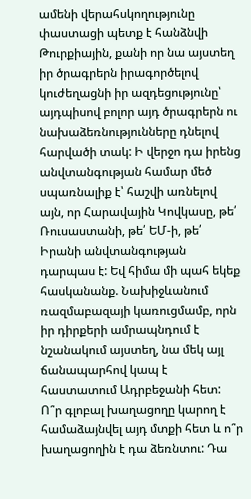ամենի վերահսկողությունը փաստացի պետք է հանձնվի Թուրքիային, քանի որ նա այստեղ իր ծրագրերն իրագործելով կուժեղացնի իր ազդեցությունը՝ այդպիսով բոլոր այդ ծրագրերն ու նախաձեռնությունները դնելով հարվածի տակ: Ի վերջո դա իրենց անվտանգության համար մեծ սպառնալիք է՝ հաշվի առնելով այն, որ Հարավային Կովկասը, թե՛ Ռուսաստանի, թե՛ ԵՄ-ի, թե՛ Իրանի անվտանգության դարպաս է: Եվ հիմա մի պահ եկեք հասկանանք. Նախիջևանում ռազմաբազայի կառուցմամբ, որն իր դիրքերի ամրապնդում է նշանակում այստեղ, նա մեկ այլ ճանապարհով կապ է հաստատում Ադրբեջանի հետ: Ո՞ր գլոբալ խաղացողը կարող է համաձայնվել այդ մտքի հետ և ո՞ր խաղացողին է դա ձեռնտու: Դա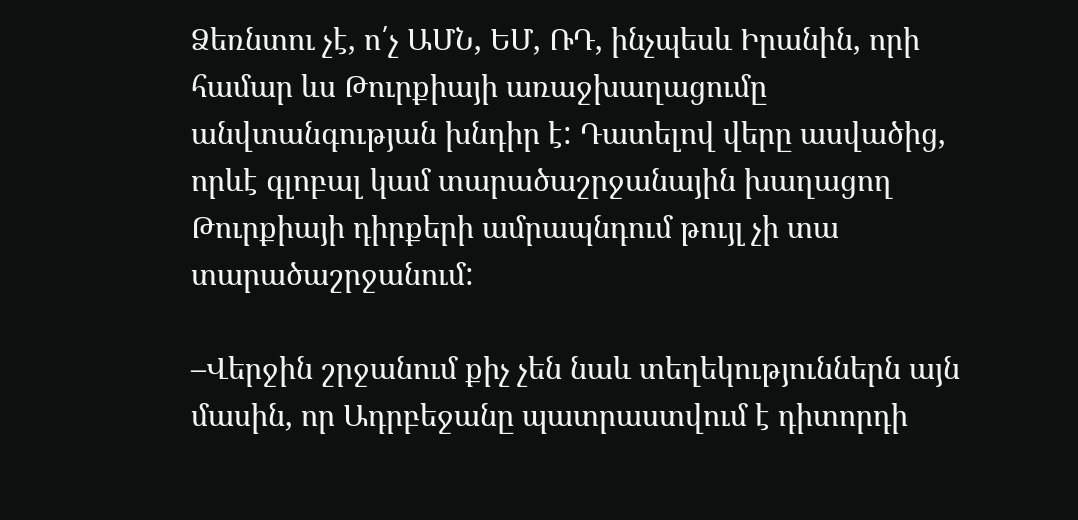Ձեռնտու չէ, ո՛չ ԱՄՆ, ԵՄ, ՌԴ, ինչպեսև Իրանին, որի համար ևս Թուրքիայի առաջխաղացումը անվտանգության խնդիր է: Դատելով վերը ասվածից, որևէ գլոբալ կամ տարածաշրջանային խաղացող Թուրքիայի դիրքերի ամրապնդում թույլ չի տա տարածաշրջանում:

–Վերջին շրջանում քիչ չեն նաև տեղեկություններն այն մասին, որ Ադրբեջանը պատրաստվում է դիտորդի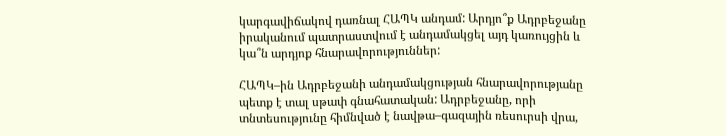կարգավիճակով դառնալ ՀԱՊԿ անդամ: Արդյո՞ք Ադրբեջանը իրականում պատրաստվում է անդամակցել այդ կառույցին և կա՞ն արդյոք հնարավորություններ:

ՀԱՊԿ–ին Ադրբեջանի անդամակցության հնարավորությանը պետք է տալ սթափ գնահատական: Ադրբեջանը, որի տնտեսությունը հիմնված է նավթա–գազային ռեսուրսի վրա,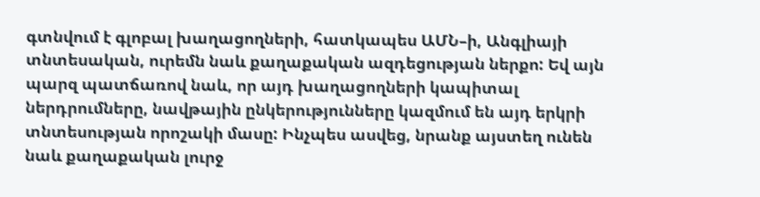գտնվում է գլոբալ խաղացողների, հատկապես ԱՄՆ–ի, Անգլիայի տնտեսական, ուրեմն նաև քաղաքական ազդեցության ներքո: Եվ այն պարզ պատճառով նաև, որ այդ խաղացողների կապիտալ ներդրումները, նավթային ընկերությունները կազմում են այդ երկրի տնտեսության որոշակի մասը: Ինչպես ասվեց, նրանք այստեղ ունեն նաև քաղաքական լուրջ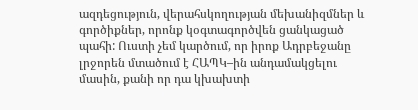ազդեցություն, վերահսկողության մեխանիզմներ և գործիքներ, որոնք կօգտագործվեն ցանկացած պահի: Ուստի չեմ կարծում, որ իրոք Ադրբեջանը լրջորեն մտածում է ՀԱՊԿ–ին անդամակցելու մասին, քանի որ դա կխախտի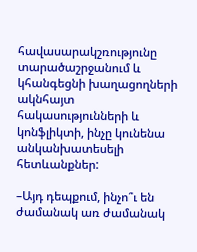հավասարակշռությունը տարածաշրջանում և կհանգեցնի խաղացողների ակնհայտ հակասությունների և կոնֆլիկտի, ինչը կունենա անկանխատեսելի հետևանքներ:

–Այդ դեպքում, ինչո՞ւ են ժամանակ առ ժամանակ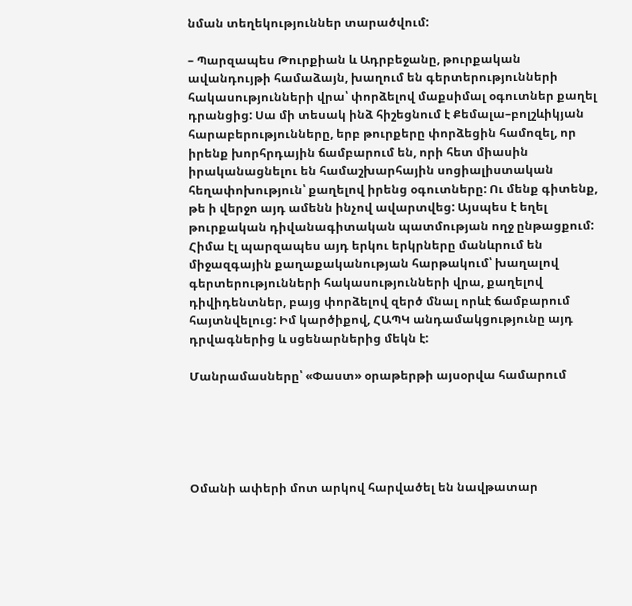նման տեղեկություններ տարածվում:

– Պարզապես Թուրքիան և Ադրբեջանը, թուրքական ավանդույթի համաձայն, խաղում են գերտերությունների հակասությունների վրա՝ փորձելով մաքսիմալ օգուտներ քաղել դրանցից: Սա մի տեսակ ինձ հիշեցնում է Քեմալա–բոլշևիկյան հարաբերությունները, երբ թուրքերը փորձեցին համոզել, որ իրենք խորհրդային ճամբարում են, որի հետ միասին իրականացնելու են համաշխարհային սոցիալիստական հեղափոխություն՝ քաղելով իրենց օգուտները: Ու մենք գիտենք, թե ի վերջո այդ ամենն ինչով ավարտվեց: Այսպես է եղել թուրքական դիվանագիտական պատմության ողջ ընթացքում: Հիմա էլ պարզապես այդ երկու երկրները մանևրում են միջազգային քաղաքականության հարթակում՝ խաղալով գերտերությունների հակասությունների վրա, քաղելով դիվիդենտներ, բայց փորձելով զերծ մնալ որևէ ճամբարում հայտնվելուց: Իմ կարծիքով, ՀԱՊԿ անդամակցությունը այդ դրվագներից և սցենարներից մեկն է:

Մանրամասները՝ «Փաստ» օրաթերթի այսօրվա համարում





Օմանի ափերի մոտ արկով հարվածել են նավթատար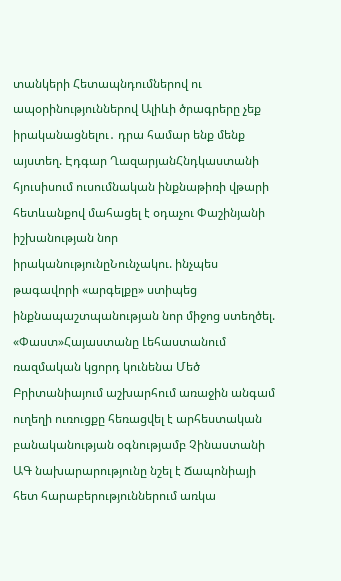տանկերի Հետապնդումներով ու ապօրինություններով Ալիևի ծրագրերը չեք իրականացնելու․ դրա համար ենք մենք այստեղ. Էդգար ՂազարյանՀնդկաստանի հյուսիսում ուսումնական ինքնաթիռի վթարի հետևանքով մահացել է օդաչու Փաշինյանի իշխանության նոր իրականությունըՆունչակու. ինչպես թագավորի «արգելքը» ստիպեց ինքնապաշտպանության նոր միջոց ստեղծել. «Փաստ»Հայաստանը Լեհաստանում ռազմական կցորդ կունենա Մեծ Բրիտանիայում աշխարհում առաջին անգամ ուղեղի ուռուցքը հեռացվել է արհեստական բանականության օգնությամբ Չինաստանի ԱԳ նախարարությունը նշել է Ճապոնիայի հետ հարաբերություններում առկա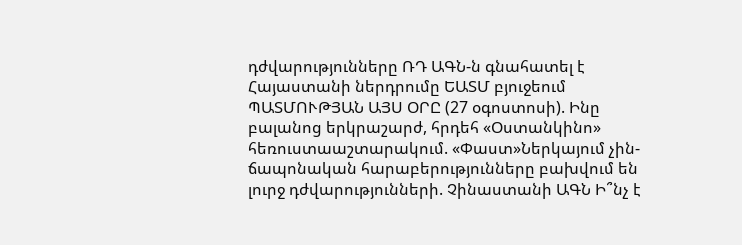դժվարությունները ՌԴ ԱԳՆ-ն գնահատել է Հայաստանի ներդրումը ԵԱՏՄ բյուջեում ՊԱՏՄՈՒԹՅԱՆ ԱՅՍ ՕՐԸ (27 օգոստոսի). Ինը բալանոց երկրաշարժ, հրդեհ «Օստանկինո» հեռուստաաշտարակում. «Փաստ»Ներկայում չին-ճապոնական հարաբերությունները բախվում են լուրջ դժվարությունների. Չինաստանի ԱԳՆ Ի՞նչ է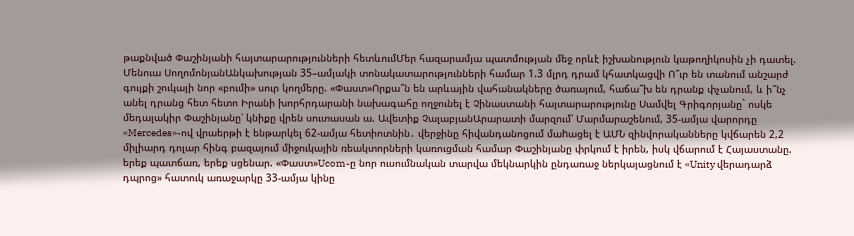թաքնված Փաշինյանի հայտարարությունների հետևումՄեր հազարամյա պատմության մեջ որևէ իշխանություն կաթողիկոսին չի դատել. Մենուա ՍողոմոնյանԱնկախության 35–ամյակի տոնակատարությունների համար 1.3 մլրդ դրամ կհատկացվի Ո՞ւր են տանում անշարժ գույքի շուկայի նոր «բումի» սուր կողմերը. «Փաստ»Որքա՞ն են արևային վահանակները ծառայում, հաճա՞խ են դրանք փչանում, և ի՞նչ անել դրանց հետ հետո Իրանի խորհրդարանի նախագահը ողջունել է Չինաստանի հայտարարությունը Սամվել Գրիգորյանը` ոսկե մեդալակիր Փաշինյանը՝ կնիքը վրեն սուտասան ա. Ավետիք ՉալաբյանԱրարատի մարզում՝ Մարմարաշենում, 35-ամյա վարորդը «Mercedes»-ով վրաերթի է ենթարկել 62-ամյա հետիոտնին․ վերջինը հիվանդանոցում մաhացել է ԱՄՆ զինվորականները կվճարեն 2,2 միլիարդ դոլար հինգ բազայում միջուկային ռեակտորների կառուցման համար Փաշինյանը փրկում է իրեն, իսկ վճարում է Հայաստանը. երեք պատճառ, երեք սցենար. «Փաստ»Ucom-ը նոր ուսումնական տարվա մեկնարկին ընդառաջ ներկայացնում է «Unity վերադարձ դպրոց» հատուկ առաջարկը 33-ամյա կինը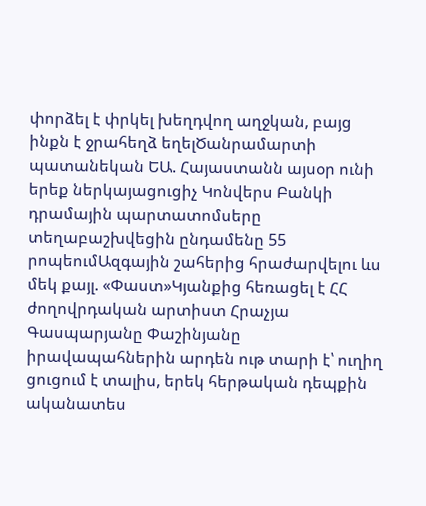փորձել է փրկել խեղդվող աղջկան, բայց ինքն է ջրահեղձ եղելԾանրամարտի պատանեկան ԵԱ. Հայաստանն այսօր ունի երեք ներկայացուցիչ Կոնվերս Բանկի դրամային պարտատոմսերը տեղաբաշխվեցին ընդամենը 55 րոպեումԱզգային շահերից հրաժարվելու ևս մեկ քայլ. «Փաստ»Կյանքից հեռացել է ՀՀ ժողովրդական արտիստ Հրաչյա Գասպարյանը Փաշինյանը իրավապահներին արդեն ութ տարի է՝ ուղիղ ցուցում է տալիս, երեկ հերթական դեպքին ականատես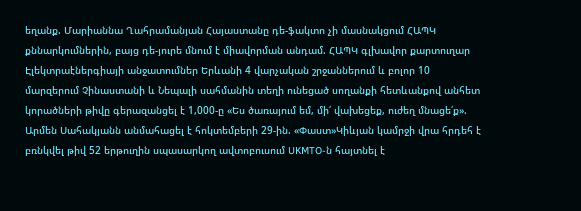եղանք. Մարիաննա Ղահրամանյան Հայաստանը դե-ֆակտո չի մասնակցում ՀԱՊԿ քննարկումներին, բայց դե-յուրե մնում է միավորման անդամ. ՀԱՊԿ գլխավոր քարտուղար Էլեկտրաէներգիայի անջատումներ Երևանի 4 վարչական շրջաններում և բոլոր 10 մարզերում Չինաստանի և Նեպալի սահմանին տեղի ունեցած սողանքի հետևանքով անհետ կորածների թիվը գերազանցել է 1,000-ը «Ես ծառայում եմ, մի՛ վախեցեք, ուժեղ մնացե՛ք». Արմեն Սահակյանն անմահացել է հոկտեմբերի 29-ին. «Փաստ»Կիևյան կամրջի վրա հրդեհ է բռնկվել թիվ 52 երթուղին սպասարկող ավտոբուսում UKMTO-ն հայտնել է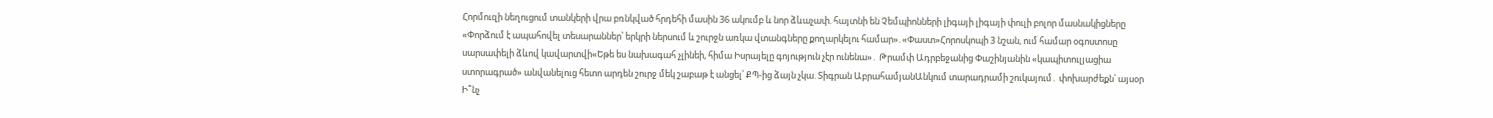Հորմուզի նեղուցում տանկերի վրա բռնկված հրդեհի մասին 36 ակումբ և նոր ձևաչափ. հայտնի են Չեմպիոնների լիգայի լիգայի փուլի բոլոր մասնակիցները «Փորձում է ապահովել տեսարաններ՝ երկրի ներսում և շուրջն առկա վտանգները քողարկելու համար». «Փաստ»Հորոսկոպի 3 նշան, ում համար օգոստոսը սարսափելի ձևով կավարտվի«Եթե ես նախագահ չլինեի, հիմա Իսրայելը գոյություն չէր ունենա»․ Թրամփ Ադրբեջանից Փաշինյանին «կապիտուլյացիա ստորագրած» անվանելուց հետո արդեն շուրջ մեկ շաբաթ է անցել՝ ՔՊ-ից ձայն չկա. Տիգրան ԱբրահամյանԱնկում տարադրամի շուկայում․ փոխարժեքն՝ այսօր Ի՞նչ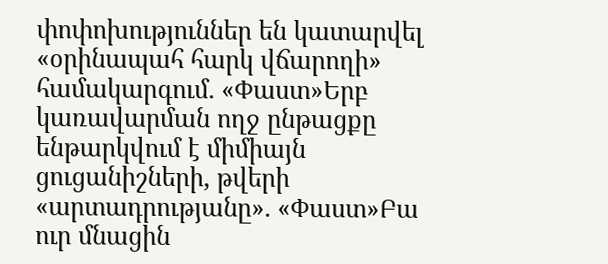փոփոխություններ են կատարվել «օրինապահ հարկ վճարողի» համակարգում. «Փաստ»Երբ կառավարման ողջ ընթացքը ենթարկվում է միմիայն ցուցանիշների, թվերի «արտադրությանը». «Փաստ»Բա ուր մնացին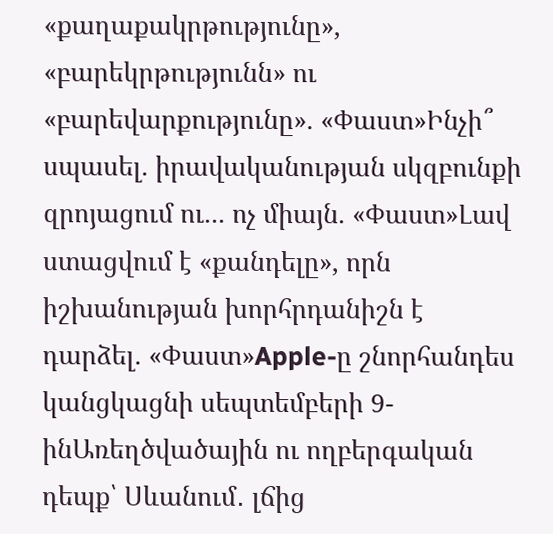«քաղաքակրթությունը», «բարեկրթությունն» ու «բարեվարքությունը». «Փաստ»Ինչի՞ սպասել. իրավականության սկզբունքի զրոյացում ու... ոչ միայն. «Փաստ»Լավ ստացվում է «քանդելը», որն իշխանության խորհրդանիշն է դարձել. «Փաստ»Apple-ը շնորհանդես կանցկացնի սեպտեմբերի 9-ինԱռեղծվածային ու ողբերգական դեպք՝ Սևանում․ լճից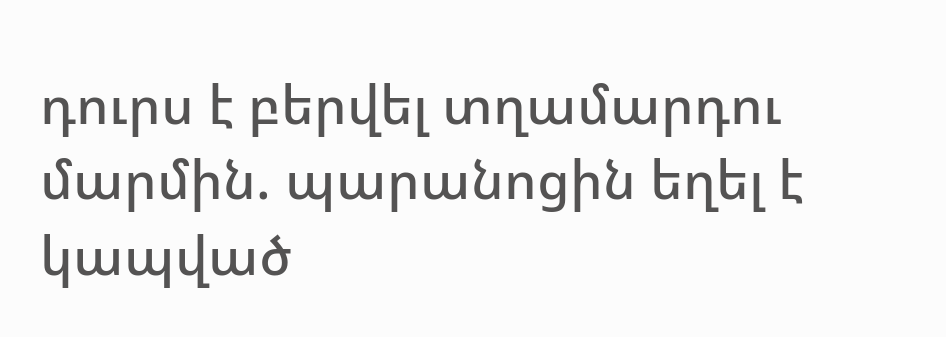դուրս է բերվել տղամարդու մարմին. պարանոցին եղել է կապված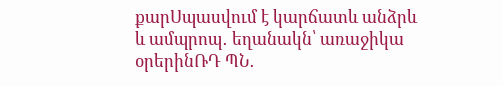քարՍպասվում է կարճատև անձրև և ամպրոպ․ եղանակն՝ առաջիկա օրերինՌԴ ՊՆ․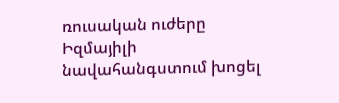ռուսական ուժերը Իզմայիլի նավահանգստում խոցել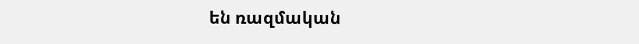են ռազմական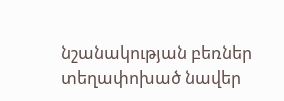նշանակության բեռներ տեղափոխած նավեր